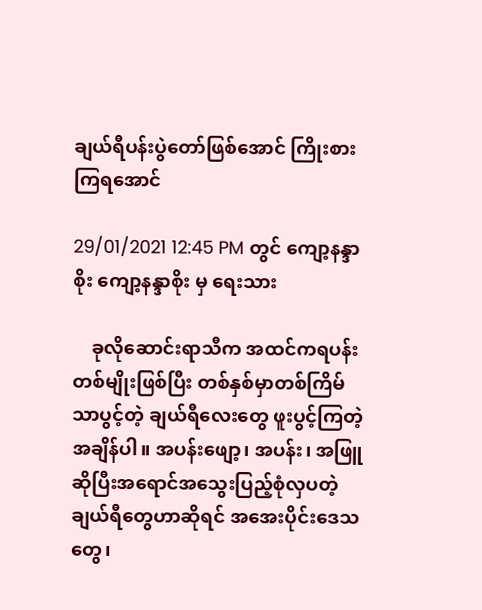ချယ်ရီပန်းပွဲတော်ဖြစ်အောင် ကြိုးစားကြရအောင်

29/01/2021 12:45 PM တွင် ကျော့နန္ဒာစိုး ကျော့နန္ဒာစိုး မှ ရေးသား

    ခုလိုဆောင်းရာသီက အထင်ကရပန်းတစ်မျိုးဖြစ်ပြီး တစ်နှစ်မှာတစ်ကြိမ်သာပွင့်တဲ့ ချယ်ရီလေးတွေ ဖူးပွင့်ကြတဲ့အချိန်ပါ။ အပန်းဖျော့၊ အပန်း၊ အဖြူ ဆိုပြီးအရောင်အသွေးပြည့်စုံလှပတဲ့ ချယ်ရီတွေဟာဆိုရင် အအေးပိုင်းဒေသတွေ၊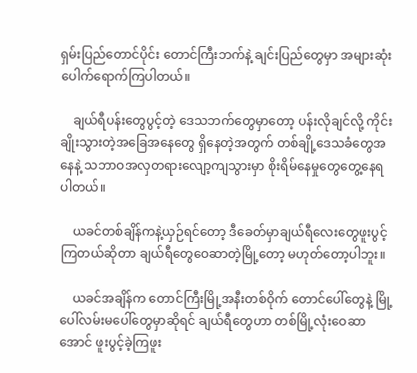ရှမ်းပြည်တောင်ပိုင်း တောင်ကြီးဘက်နဲ့ ချင်းပြည်တွေမှာ အများဆုံးပေါက်ရောက်ကြပါတယ်။

    ချယ်ရီပန်းတွေပွင့်တဲ့ ဒေသဘက်တွေမှာတော့ ပန်းလိုချင်လို့ ကိုင်းချိုးသွားတဲ့အခြေအနေတွေ ရှိနေတဲ့အတွက် တစ်ချို့ဒေသခံတွေအနေနဲ့ သဘာဝအလှတရားလျော့ကျသွားမှာ စိုးရိမ်နေမှုတွေတွေ့နေရပါတယ်။

    ယခင်တစ်ချိန်ကနဲ့ယှဉ်ရင်တော့ ဒီခေတ်မှာချယ်ရီလေးတွေဖူးပွင့်ကြတယ်ဆိုတာ ချယ်ရီတွေဝေဆာတဲ့မြို့တော့ မဟုတ်တော့ပါဘူး။

    ယခင်အချိန်က တောင်ကြီးမြို့အနီးတစ်ဝိုက် တောင်ပေါ်တွေနဲ့ မြို့ပေါ်လမ်းမပေါ်တွေမှာဆိုရင် ချယ်ရီတွေဟာ တစ်မြို့လုံးဝေဆာအောင် ဖူးပွင့်ခဲ့ကြဖူး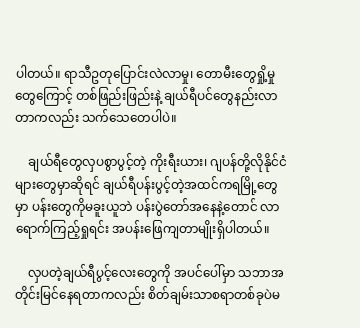ပါတယ်။ ရာသီဥတုပြောင်းလဲလာမှု၊ တောမီးတွေရှို့မှုတွေကြောင့် တစ်ဖြည်းဖြည်းနဲ့ ချယ်ရီပင်တွေနည်းလာတာကလည်း သက်သေတေပါပဲ။

    ချယ်ရီတွေလှပစွာပွင့်တဲ့ ကိုးရီးယား၊ ဂျပန်တို့လိုနိုင်ငံများတွေမှာဆိုရင် ချယ်ရီပန်းပွင့်တဲ့အထင်ကရမြို့တွေမှာ ပန်းတွေကိုမခူးယူဘဲ ပန်းပွဲတော်အနေနဲ့တောင် လာရောက်ကြည့်ရှုရင်း အပန်းဖြေကျတာမျိုးရှိပါတယ်။

    လှပတဲ့ချယ်ရီပွင့်လေးတွေကို အပင်ပေါ်မှာ သဘာအတိုင်းမြင်နေရတာကလည်း စိတ်ချမ်းသာစရာတစ်ခုပဲမ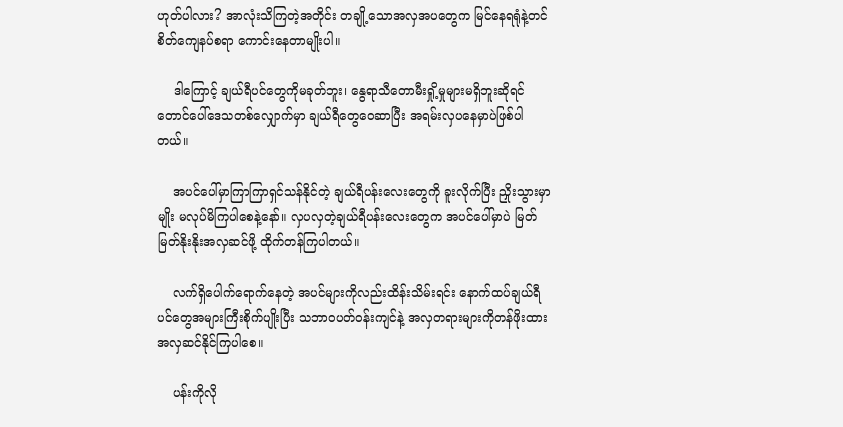ဟုတ်ပါလား? အာလုံးသိကြတဲ့အတိုင်း တချို့သောအလှအပတွေက မြင်နေရရုံနဲ့တင် စိတ်ကျေနပ်စရာ ကောင်းနေတာမျိုးပါ။

    ဒါကြောင့် ချယ်ရီပင်တွေကိုမခုတ်ဘူး၊ နွေရာသီတောမီးရှို့မှုများမရှိဘူးဆိုရင် တောင်ပေါ်ဒေသတစ်လျှောက်မှာ ချယ်ရီတွေဝေဆာပြီး အရမ်းလှပနေမှာပဲဖြစ်ပါတယ်။

    အပင်ပေါ်မှာကြာကြာရှင်သန်နိုင်တဲ့ ချယ်ရီပန်းလေးတွေကို ခူးလိုက်ပြီး ညှိုးသွားမှာမျိုး မလုပ်မိကြပါစေနဲ့နော်။ လှပလှတဲ့ချယ်ရီပန်းလေးတွေက အပင်ပေါ်မှာပဲ မြတ်မြတ်နိုးနိုးအလှဆင်ဖို့ ထိုက်တန်ကြပါတယ်။

    လက်ရှိပေါက်ရောက်နေတဲ့ အပင်များကိုလည်းထိန်းသိမ်းရင်း နောက်ထပ်ချယ်ရီပင်တွေအများကြီးစိုက်ပျိုးပြီး သဘာဝပတ်ဝန်းကျင်နဲ့ အလှတရားများကိုတန်ဖိုးထား အလှဆင်နိုင်ကြပါစေ။

    ပန်းကိုလို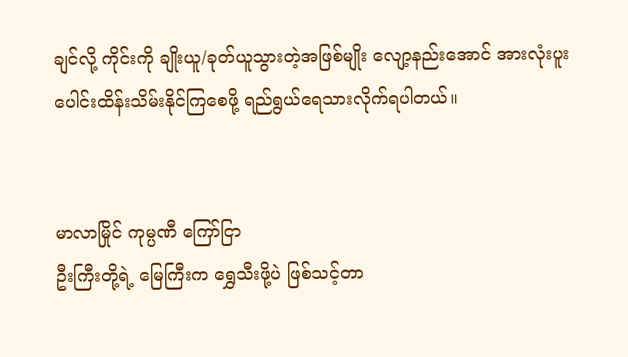ချင်လို့ ကိုင်းကို ချိုးယူ/ခုတ်ယူသွားတဲ့အဖြစ်မျိုး လျော့နည်းအောင် အားလုံးပူးပေါင်းထိန်းသိမ်းနိုင်ကြစေဖို့ ရည်ရွယ်ရေသားလိုက်ရပါတယ်။


မာလာမြိုင် ကုမ္ပဏီ ကြော်ငြာ
ဦးကြီးတို့ရဲ့ မြေကြီးက ရွှေသီးဖို့ပဲ ဖြစ်သင့်တာ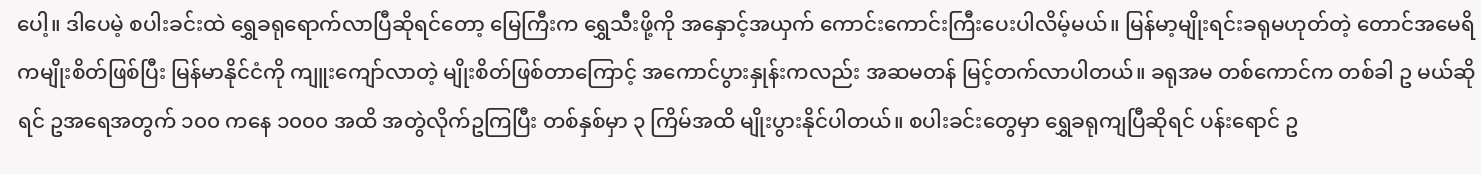ပေါ့။ ဒါပေမဲ့ စပါးခင်းထဲ ရွှေခရုရောက်လာပြီဆိုရင်တော့ မြေကြီးက ရွှေသီးဖို့ကို အနှောင့်အယှက် ကောင်းကောင်းကြီးပေးပါလိမ့်မယ်။ မြန်မာ့မျိုးရင်းခရုမဟုတ်တဲ့ တောင်အမေရိကမျိုးစိတ်ဖြစ်ပြီး မြန်မာနိုင်ငံကို ကျူးကျော်လာတဲ့ မျိုးစိတ်ဖြစ်တာကြောင့် အကောင်ပွားနှုန်းကလည်း အဆမတန် မြင့်တက်လာပါတယ်။ ခရုအမ တစ်ကောင်က တစ်ခါ ဥ မယ်ဆိုရင် ဥအရေအတွက် ၁၀၀ ကနေ ၁၀၀၀ အထိ အတွဲလိုက်ဥကြပြီး တစ်နှစ်မှာ ၃ ကြိမ်အထိ မျိုးပွားနိုင်ပါတယ်။ စပါးခင်းတွေမှာ ရွှေခရုကျပြီဆိုရင် ပန်းရောင် ဥ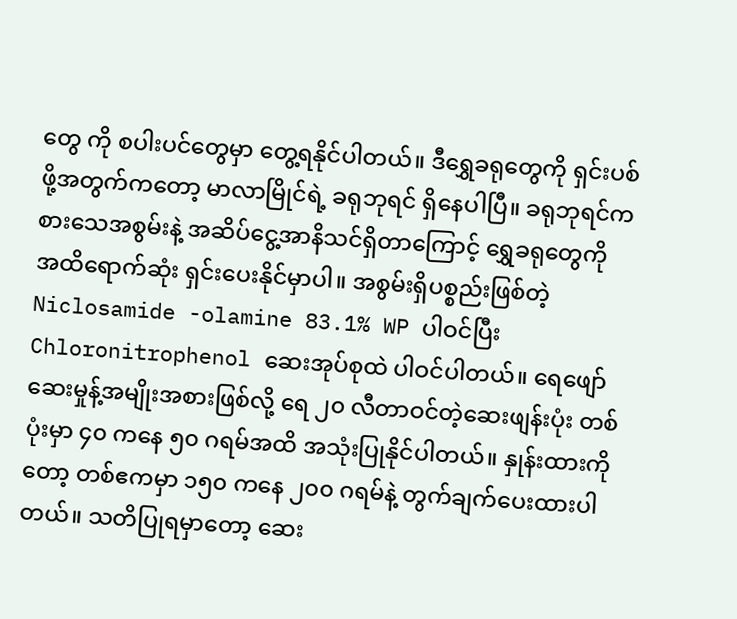တွေ ကို စပါးပင်တွေမှာ တွေ့ရနိုင်ပါတယ်။ ဒီရွှေခရုတွေကို ရှင်းပစ်ဖို့အတွက်ကတော့ မာလာမြိုင်ရဲ့ ခရုဘုရင် ရှိနေပါပြီ။ ခရုဘုရင်က စားသေအစွမ်းနဲ့ အဆိပ်ငွေ့အာနိသင်ရှိတာကြောင့် ရွှေခရုတွေကို အထိရောက်ဆုံး ရှင်းပေးနိုင်မှာပါ။ အစွမ်းရှိပစ္စည်းဖြစ်တဲ့ Niclosamide -olamine 83.1% WP ပါဝင်ပြီး Chloronitrophenol ဆေးအုပ်စုထဲ ပါဝင်ပါတယ်။ ရေဖျော်ဆေးမှုန့်အမျိုးအစားဖြစ်လို့ ရေ ၂၀ လီတာဝင်တဲ့ဆေးဖျန်းပုံး တစ်ပုံးမှာ ၄၀ ကနေ ၅၀ ဂရမ်အထိ အသုံးပြုနိုင်ပါတယ်။ နှုန်းထားကိုတော့ တစ်ဧကမှာ ၁၅၀ ကနေ ၂၀၀ ဂရမ်နဲ့ တွက်ချက်ပေးထားပါတယ်။ သတိပြုရမှာတော့ ဆေး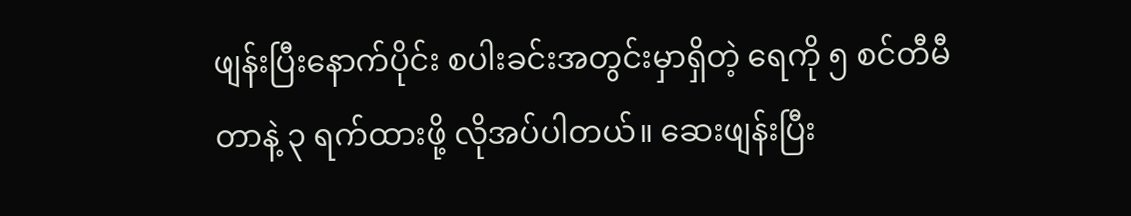ဖျန်းပြီးနောက်ပိုင်း စပါးခင်းအတွင်းမှာရှိတဲ့ ရေကို ၅ စင်တီမီတာနဲ့ ၃ ရက်ထားဖို့ လိုအပ်ပါတယ်။ ဆေးဖျန်းပြီး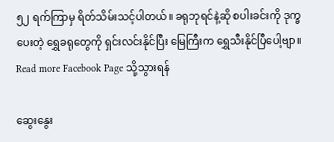၅၂ ရက်ကြာမှ ရိတ်သိမ်းသင့်ပါတယ်။ ခရုဘုရင်နဲ့ဆို စပါးခင်းကို ဒုက္ခပေးတဲ့ ရွှေခရုတွေကို ရှင်းလင်းနိုင်ပြီး မြေကြီးက ရွှေသီးနိုင်ပြီပေါ့ဗျာ။
Read more Facebook Page သို့သွားရန်

ဆွေးနွေး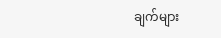ချက်များ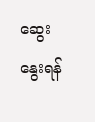ဆွေးနွေးရန်